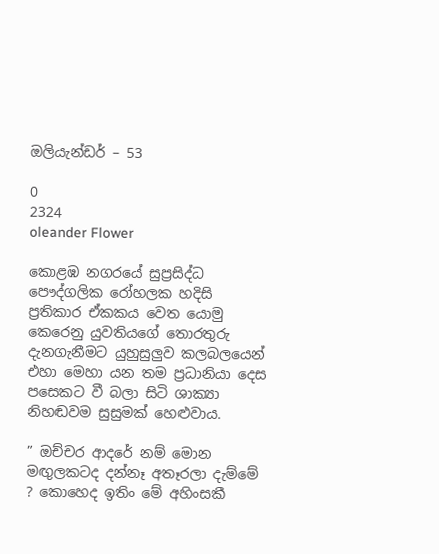ඔලියැන්ඩර් – 53

0
2324
oleander Flower

කොළඹ නගරයේ සුප්‍රසිද්ධ පෞද්ගලික රෝහලක හදිසි ප්‍රතිකාර ඒකකය වෙත යොමු කෙරෙනු යුවතියගේ තොරතුරු දැනගැනීමට යුහුසුලුව කලබලයෙන් එහා මෙහා යන තම ප්‍රධානියා දෙස පසෙකට වී බලා සිටි ශාක්‍යා නිහඬවම සුසුමක් හෙළුවාය.

” ඔච්චර ආදරේ නම් මොන මඟුලකටද දන්නෑ අතෑරලා දැම්මේ ? කොහෙද ඉතිං මේ අහිංසකී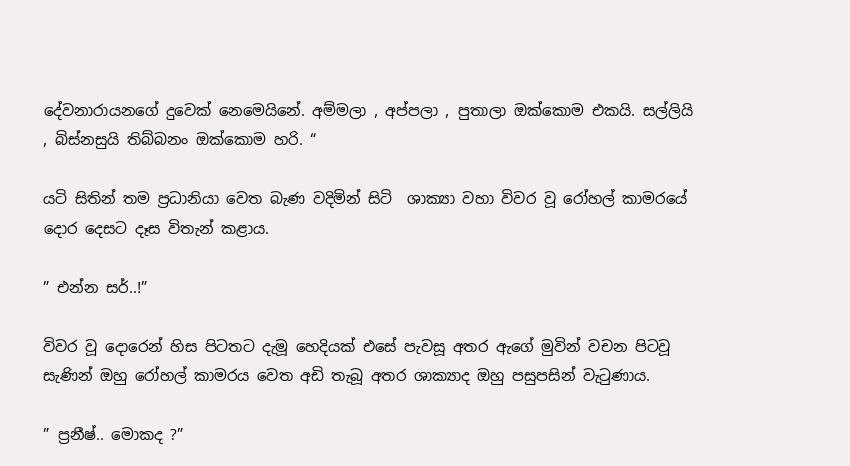දේවනාරායනගේ දුවෙක් නෙමෙයිනේ. අම්මලා , අප්පලා , පුතාලා ඔක්කොම එකයි. සල්ලියි , බිස්නසුයි තිබ්බනං ඔක්කොම හරි. “

යටි සිතින් තම ප්‍රධානියා වෙත බැණ වදිමින් සිටි  ශාක්‍යා වහා විවර වූ රෝහල් කාමරයේ දොර දෙසට දෑස විතැන් කළාය.

” එන්න සර්..!”

විවර වූ දොරෙන් හිස පිටතට දැමූ හෙදියක් එසේ පැවසූ අතර ඇගේ මුවින් වචන පිටවූ සැණින් ඔහු රෝහල් කාමරය වෙත අඩි තැබූ අතර ශාක්‍යාද ඔහු පසුපසින් වැටුණාය.

” ප්‍රනීෂ්.. මොකද ?”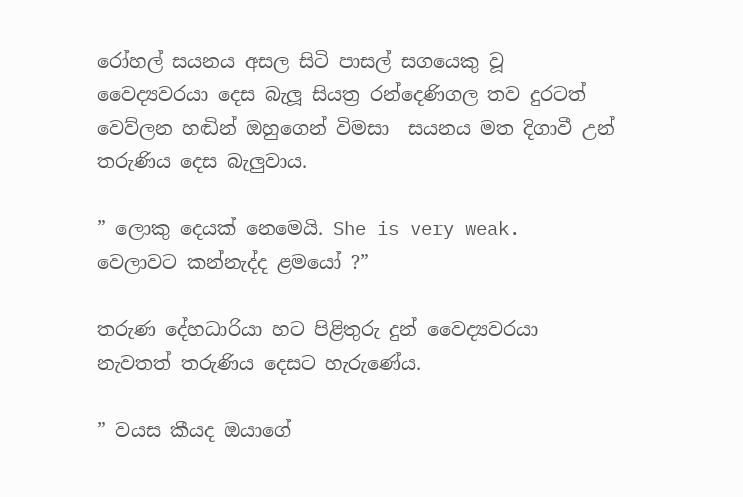රෝහල් සයනය අසල සිටි පාසල් සගයෙකු වූ වෛද්‍යවරයා දෙස බැලූ සියත්‍ර රන්දෙණිගල තව දුරටත් වෙව්ලන හඬින් ඔහුගෙන් විමසා  සයනය මත දිගාවී උන් තරුණිය දෙස බැලුවාය.

” ලොකු දෙයක් නෙමෙයි. She is very weak.  වෙලාවට කන්නැද්ද ළමයෝ ?”

තරුණ දේහධාරියා හට පිළිතුරු දුන් වෛද්‍යවරයා නැවතත් තරුණිය දෙසට හැරුණේය.

” වයස කීයද ඔයාගේ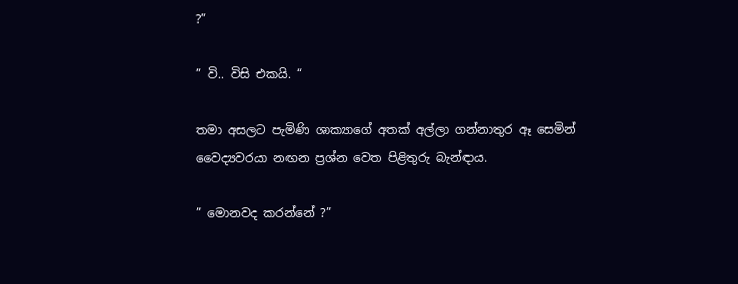?”

” වි.. විසි එකයි. “

තමා අසලට පැමිණි ශාක්‍යාගේ අතක් අල්ලා ගන්නාතුර ඈ සෙමින් වෛද්‍යවරයා නඟන ප්‍රශ්න වෙත පිළිතුරු බැන්ඳාය.

” මොනවද කරන්නේ ?”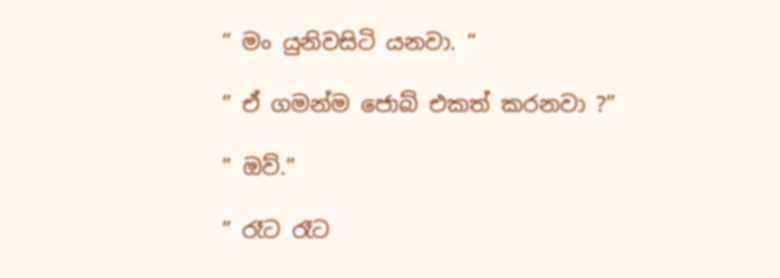” මං යුනිවසිටි යනවා. “

” ඒ ගමන්ම ජොබ් එකත් කරනවා ?”

” ඔව්.”

” රෑට රෑට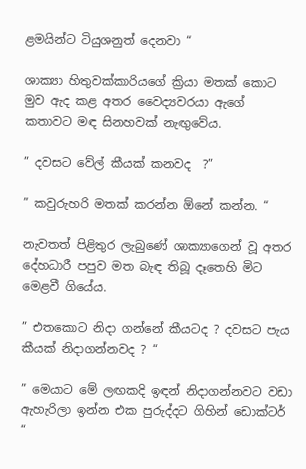ළමයින්ට ටියුශනුත් දෙනවා “

ශාක්‍යා හිතුවක්කාරියගේ ක්‍රියා මතක් කොට මුව ඇද කළ අතර වෛද්‍යවරයා ඇගේ කතාවට මඳ සිනහවක් නැඟුවේය.

” දවසට වේල් කීයක් කනවද  ?”

” කවුරුහරි මතක් කරන්න ඕනේ කන්න. “

නැවතත් පිළිතුර ලැබුණේ ශාක්‍යාගෙන් වූ අතර දේහධාරී පපුව මත බැඳ තිබූ දෑතෙහි මිට මෙළවී ගියේය.

” එතකොට නිදා ගන්නේ කීයටද ? දවසට පැය කීයක් නිදාගන්නවද ? “

” මෙයාට මේ ලඟකදි ඉඳන් නිදාගන්නවට වඩා ඇහැරිලා ඉන්න එක පුරුද්දට ගිහින් ඩොක්ටර් “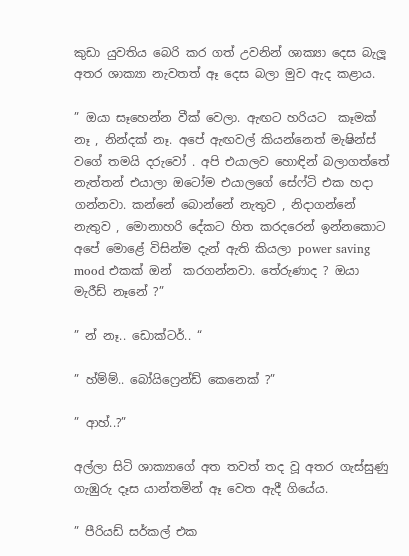කුඩා යුවතිය බෙරි කර ගත් උවනින් ශාක්‍යා දෙස බැලූ අතර ශාක්‍යා නැවතත් ඈ දෙස බලා මුව ඇද කළාය.

” ඔයා සෑහෙන්න වීක් වෙලා. ඇඟට හරියට  කෑමක් නෑ , නින්දක් නෑ. අපේ ඇඟවල් කියන්නෙත් මැෂින්ස් වගේ තමයි දරුවෝ . අපි එයාලව හොඳින් බලාගත්තේ නැත්තන් එයාලා ඔටෝම එයාලගේ සේෆ්ටි එක හදා ගන්නවා. කන්නේ බොන්නේ නැතුව , නිදාගන්නේ නැතුව , මොනාහරි දේකට හිත කරදරෙන් ඉන්නකොට අපේ මොළේ විසින්ම දැන් ඇති කියලා power saving mood එකක් ඔන්  කරගන්නවා. තේරුණාද ? ඔයා මැරීඩ් නෑනේ ?”

” න් නෑ.. ඩොක්ටර්.. “

” හ්ම්ම්.. බෝයිෆ්‍රෙන්ඩ් කෙනෙක් ?”

” ආහ්..?”

අල්ලා සිටි ශාක්‍යාගේ අත තවත් තද වූ අතර ගැස්සුණු ගැඹුරු දෑස යාන්තමින් ඈ වෙත ඇදී ගියේය.

” පීරියඩ් සර්කල් එක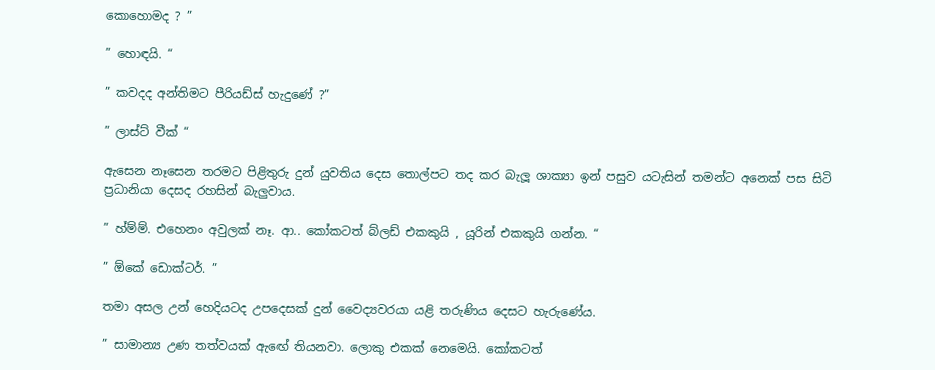කොහොමද ? ”

” හොඳයි. “

” කවදද අන්තිමට පීරියඩ්ස් හැදුණේ ?”

” ලාස්ට් වීක් “

ඇසෙන නෑසෙන තරමට පිළිතුරු දුන් යුවතිය දෙස තොල්පට තද කර බැලූ ශාක්‍යා ඉන් පසුව යටැසින් තමන්ට අනෙක් පස සිටි ප්‍රධානියා දෙසද රහසින් බැලුවාය.

” හ්ම්ම්. එහෙනං අවුලක් නෑ. ආ.. කෝකටත් බ්ලඩ් එකකුයි , යූරින් එකකුයි ගන්න. “

” ඕකේ ඩොක්ටර්. ”

තමා අසල උන් හෙදියටද උපදෙසක් දුන් වෛද්‍යවරයා යළි තරුණිය දෙසට හැරුණේය.

” සාමාන්‍ය උණ තත්වයක් ඇඟේ තියනවා. ලොකු එකක් නෙමෙයි. කෝකටත්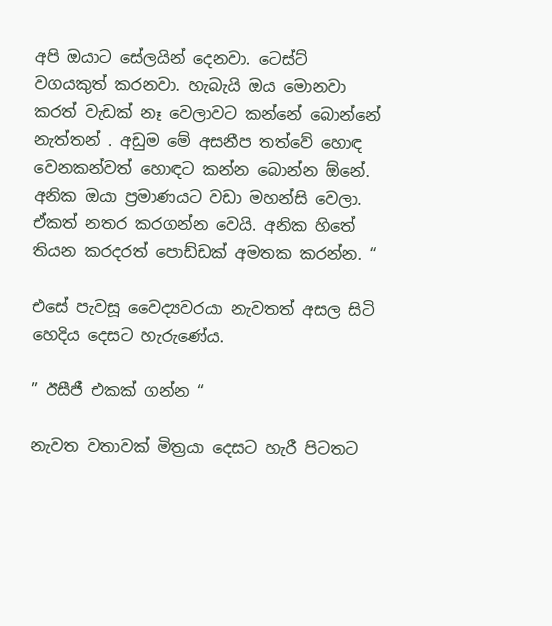අපි ඔයාට සේලයින් දෙනවා. ටෙස්ට් වගයකුත් කරනවා. හැබැයි ඔය මොනවා කරත් වැඩක් නෑ වෙලාවට කන්නේ බොන්නේ නැත්තන් . අඩුම මේ අසනීප තත්වේ හොඳ වෙනකන්වත් හොඳට කන්න බොන්න ඕනේ. අනික ඔයා ප්‍රමාණයට වඩා මහන්සි වෙලා. ඒකත් නතර කරගන්න වෙයි. අනික හිතේ තියන කරදරත් පොඩ්ඩක් අමතක කරන්න. “

එසේ පැවසූ වෛද්‍යවරයා නැවතත් අසල සිටි හෙදිය දෙසට හැරුණේය.

” ඊසීජී එකක් ගන්න “

නැවත වතාවක් මිත්‍රයා දෙසට හැරී පිටතට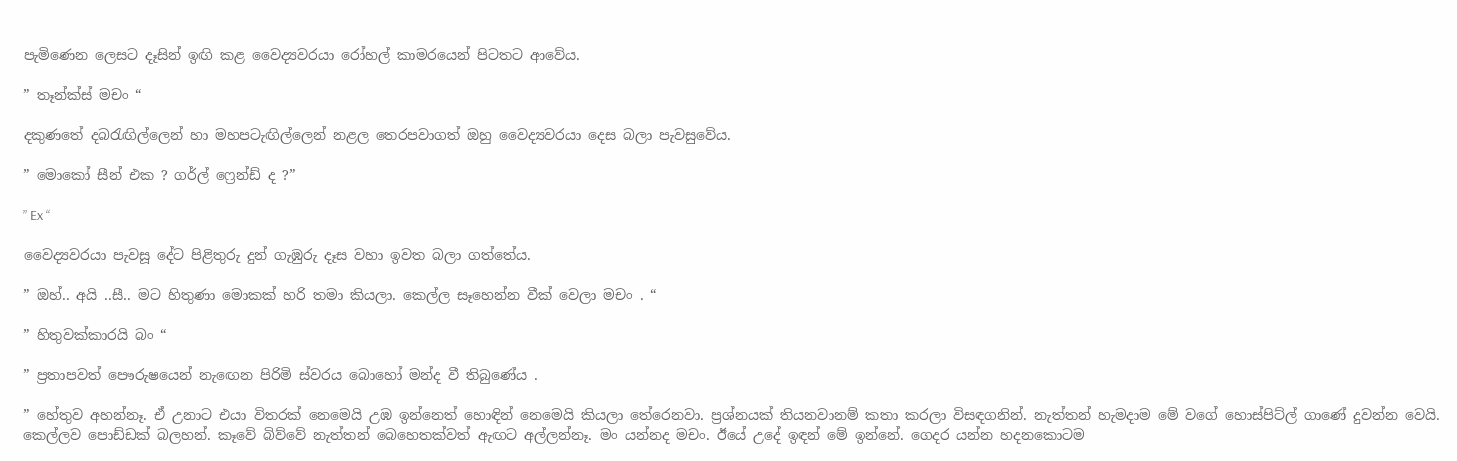පැමිණෙන ලෙසට දෑසින් ඉඟි කළ වෛද්‍යවරයා රෝහල් කාමරයෙන් පිටතට ආවේය.

” තෑන්ක්ස් මචං “

දකුණතේ දබරැඟිල්ලෙන් හා මහපටැඟිල්ලෙන් නළල තෙරපවාගත් ඔහු වෛද්‍යවරයා දෙස බලා පැවසුවේය.

” මොකෝ සීන් එක ? ගර්ල් ෆ්‍රෙන්ඩ් ද ?”

” Ex “

වෛද්‍යවරයා පැවසූ දේට පිළිතුරු දුන් ගැඹුරු දෑස වහා ඉවත බලා ගත්තේය.

” ඔහ්.. අයි ..සී.. මට හිතුණා මොකක් හරි තමා කියලා. කෙල්ල සෑහෙන්න වීක් වෙලා මචං . “

” හිතුවක්කාරයි බං “

” ප්‍රතාපවත් පෞරුෂයෙන් නැඟෙන පිරිමි ස්වරය බොහෝ මන්ද වී තිබුණේය .

” හේතුව අහන්නෑ. ඒ උනාට එයා විතරක් නෙමෙයි උඹ ඉන්නෙත් හොඳින් නෙමෙයි කියලා තේරෙනවා. ප්‍රශ්නයක් තියනවානම් කතා කරලා විසඳගනින්. නැත්තන් හැමදාම මේ වගේ හොස්පිට්ල් ගාණේ දුවන්න වෙයි. කෙල්ලව පොඩ්ඩක් බලහන්. කෑවේ බිව්වේ නැත්තන් බෙහෙතක්වත් ඇඟට අල්ලන්නෑ. මං යන්නද මචං. ඊයේ උදේ ඉඳන් මේ ඉන්නේ. ගෙදර යන්න හදනකොටම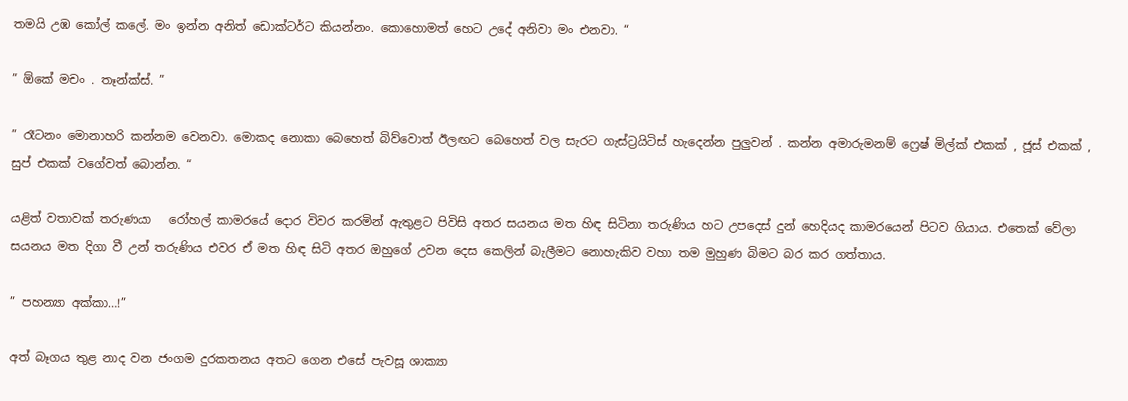තමයි උඹ කෝල් කලේ. මං ඉන්න අනිත් ඩොක්ටර්ට කියන්නං. කොහොමත් හෙට උදේ අනිවා මං එනවා. “

” ඕකේ මචං . තෑන්ක්ස්. ”

” රෑටනං මොනාහරි කන්නම වෙනවා. මොකද නොකා බෙහෙත් බිව්වොත් ඊලඟට බෙහෙත් වල සැරට ගැස්ට්‍රයිටිස් හැදෙන්න පුලුවන් . කන්න අමාරුමනම් ෆ්‍රෙෂ් මිල්ක් එකක් , ජූස් එකක් , සුප් එකක් වගේවත් බොන්න. “

යළිත් වතාවක් තරුණයා   රෝහල් කාමරයේ දොර විවර කරමින් ඇතුළට පිවිසි අතර සයනය මත හිඳ සිටිනා තරුණිය හට උපදෙස් දුන් හෙදියද කාමරයෙන් පිටව ගියාය. එතෙක් වේලා සයනය මත දිගා වී උන් තරුණිය එවර ඒ මත හිඳ සිටි අතර ඔහුගේ උවන දෙස කෙලින් බැලීමට නොහැකිව වහා තම මුහුණ බිමට බර කර ගත්තාය.

” පහන්‍යා අක්කා…!”

අත් බෑගය තුළ නාද වන ජංගම දුරකතනය අතට ගෙන එසේ පැවසූ ශාක්‍යා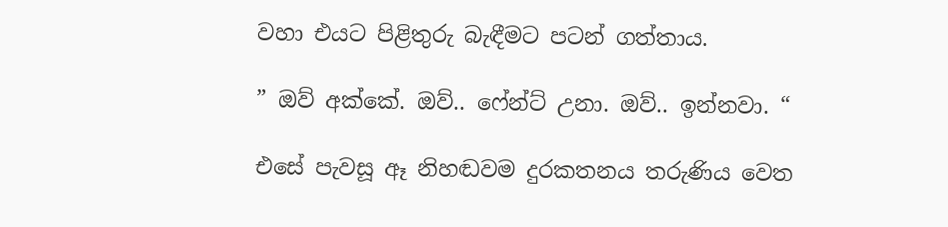වහා එයට පිළිතුරු බැඳීමට පටන් ගත්තාය.

” ඔව් අක්කේ. ඔව්.. ෆේන්ට් උනා. ඔව්.. ඉන්නවා. “

එසේ පැවසූ ඈ නිහඬවම දුරකතනය තරුණිය වෙත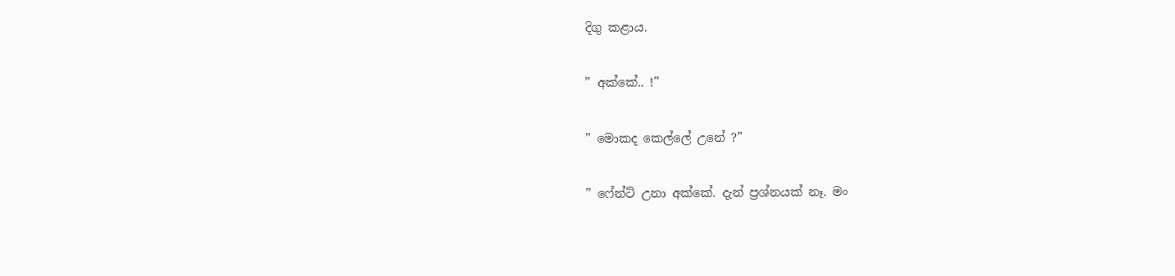දිගු කළාය.

” අක්කේ.. !”

” මොකද කෙල්ලේ උනේ ?”

” ෆේන්ට් උනා අක්කේ. දැන් ප්‍රශ්නයක් නෑ. මං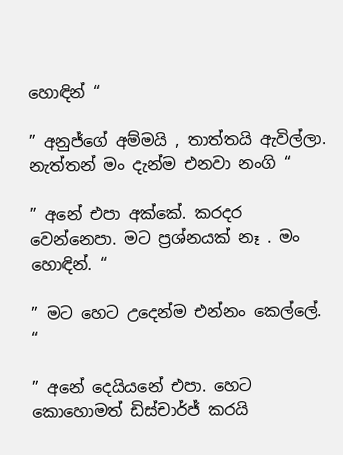හොඳින් “

” අනුජ්ගේ අම්මයි , තාත්තයි ඇවිල්ලා. නැත්තන් මං දැන්ම එනවා නංගි “

” අනේ එපා අක්කේ. කරදර වෙන්නෙපා. මට ප්‍රශ්නයක් නෑ . මං හොඳින්. “

” මට හෙට උදෙන්ම එන්නං කෙල්ලේ. “

” අනේ දෙයියනේ එපා. හෙට කොහොමත් ඩිස්චාර්ජ් කරයි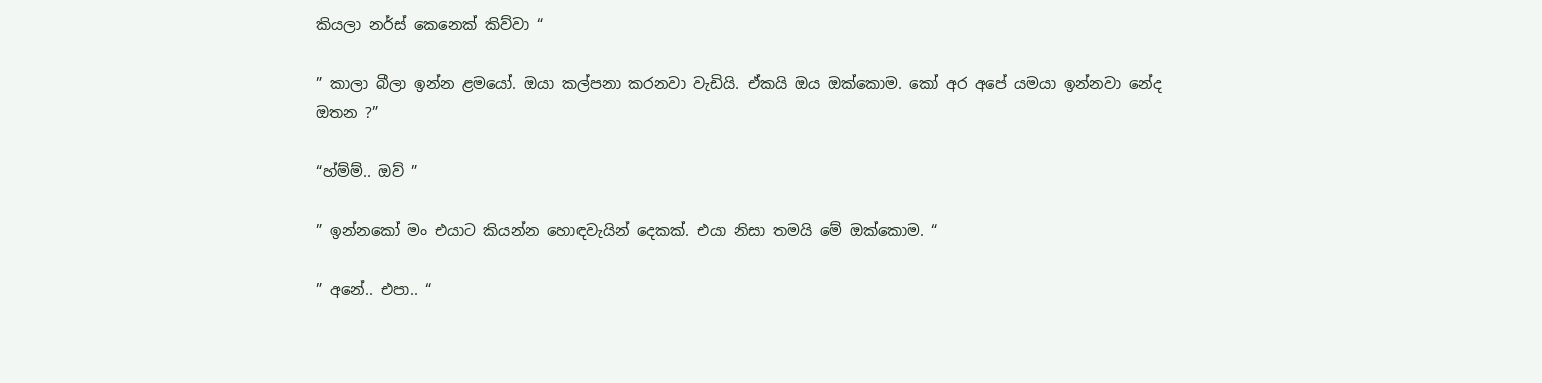කියලා නර්ස් කෙනෙක් කිව්වා “

” කාලා බීලා ඉන්න ළමයෝ. ඔයා කල්පනා කරනවා වැඩියි. ඒකයි ඔය ඔක්කොම. කෝ අර අපේ යමයා ඉන්නවා නේද ඔතන ?”

“හ්ම්ම්.. ඔව් ”

” ඉන්නකෝ මං එයාට කියන්න හොඳවැයින් දෙකක්. එයා නිසා තමයි මේ ඔක්කොම. “

” අනේ.. එපා.. “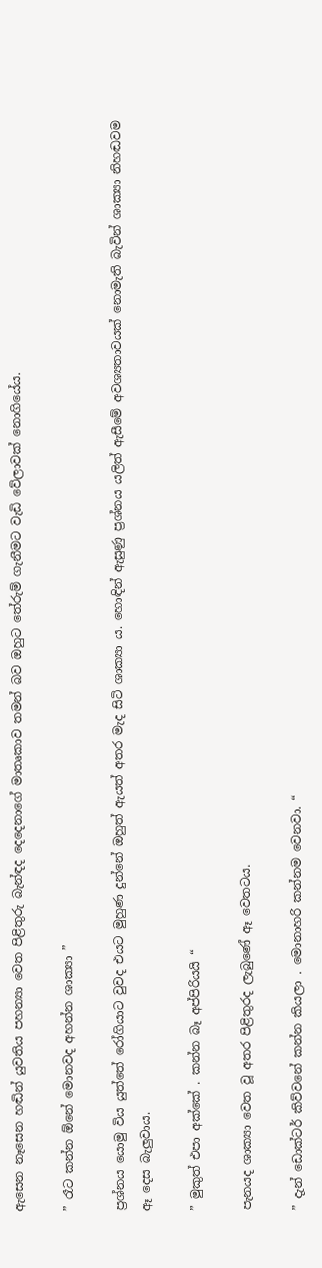ඇසෙන නෑසෙන හඬින් යුවතිය පහන්‍යා වෙත පිළිතුරු බැන්ඳද දෙදෙනාගේ මාතෘකාව තමන් බව ඔහුට තේරුම් ගැනීමට වැඩි වේලාවක් නොගියේය.

” රෑට කන්න ඕනේ මොනවද අහන්න ශාක්‍යා ”

ප්‍රශ්නය යොමු විය යුත්තේ රෝගියාට වුවද එයට මුහුණ දුන්නේ ඔහුත් ඇයත් අතර මැද සිටි ශාක්‍යා ය. හොඳින් ඇසුණු ප්‍රශ්නය යලිත් ඇසීමේ අවශ්‍යතාවයක් නොමැති බැවින් ශාක්‍යා නිහඬවම ඈ දෙස බැලුවාය.

” මුකුත් එපා අක්කේ . කන්න බෑ අප්පිරියයි “

පැනයද ශාක්‍යා වෙත වූ අතර පිළිතුරද ලැබුණේ ඈ වෙතටය.

” දැන් ඩොක්ටර් කිව්වනේ කන්න කියලා . මොනාහරි කන්නම වෙනවා. “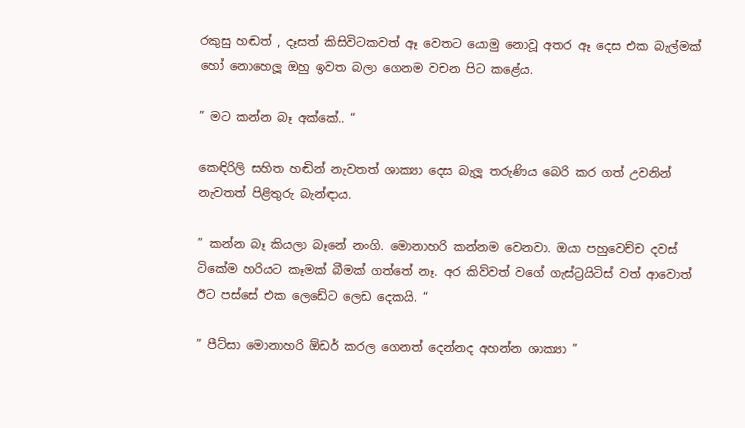රකුසු හඬත් , දෑසත් කිසිවිටකවත් ඈ වෙතට යොමු නොවූ අතර ඈ දෙස එක බැල්මක් හෝ නොහෙලූ ඔහු ඉවත බලා ගෙනම වචන පිට කළේය.

” මට කන්න බෑ අක්කේ.. “

කෙඳිරිලි සහිත හඬින් නැවතත් ශාක්‍යා දෙස බැලූ තරුණිය බෙරි කර ගත් උවනින් නැවතත් පිළිතුරු බැන්ඳාය.

” කන්න බෑ කියලා බෑනේ නංගි. මොනාහරි කන්නම වෙනවා. ඔයා පහුවෙච්ච දවස් ටිකේම හරියට කෑමක් බීමක් ගත්තේ නෑ. අර කිව්වත් වගේ ගැස්ට්‍රයිටිස් වත් ආවොත් ඊට පස්සේ එක ලෙඩේට ලෙඩ දෙකයි. “

” පීට්සා මොනාහරි ඕඩර් කරල ගෙනත් දෙන්නද අහන්න ශාක්‍යා ”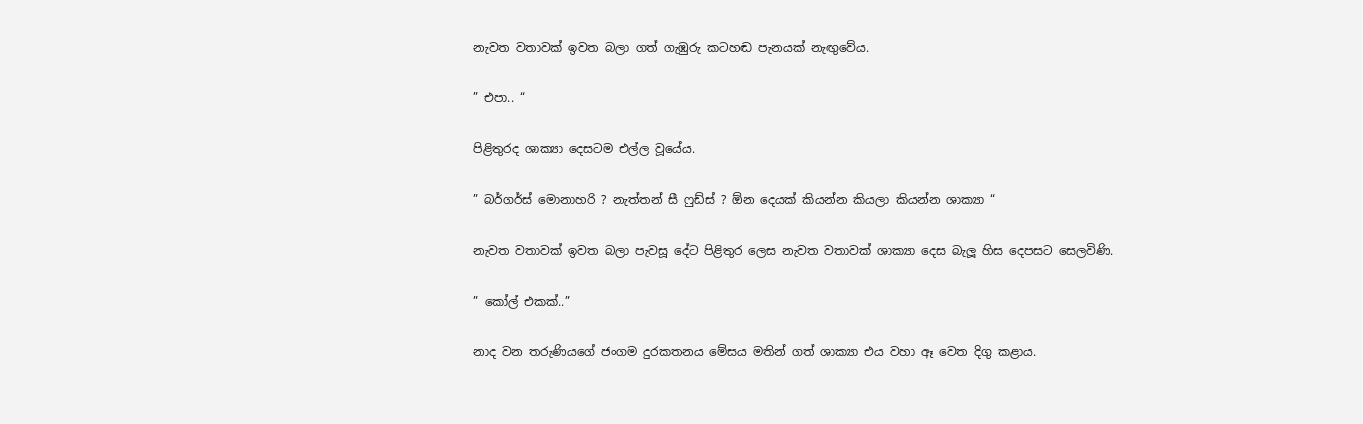නැවත වතාවක් ඉවත බලා ගත් ගැඹුරු කටහඬ පැනයක් නැඟුවේය.

” එපා.. “

පිළිතුරද ශාක්‍යා දෙසටම එල්ල වූයේය.

” බර්ගර්ස් මොනාහරි ? නැත්තන් සී ෆුඩ්ස් ? ඕන දෙයක් කියන්න කියලා කියන්න ශාක්‍යා “

නැවත වතාවක් ඉවත බලා පැවසූ දේට පිළිතුර ලෙස නැවත වතාවක් ශාක්‍යා දෙස බැලූ හිස දෙපසට සෙලවිණි.

” කෝල් එකක්..”

නාද වන තරුණියගේ ජංගම දුරකතනය මේසය මතින් ගත් ශාක්‍යා එය වහා ඈ වෙත දිගු කළාය.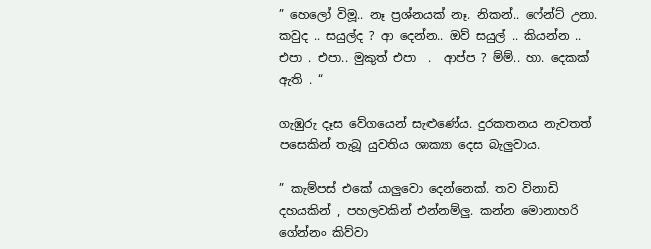” හෙලෝ විමූ.. නෑ ප්‍රශ්නයක් නෑ. නිකන්.. ෆේන්ට් උනා. කවුද .. සයුල්ද ? ආ දෙන්න.. ඔව් සයුල් .. කියන්න .. එපා . එපා.. මුකුත් එපා  .  ආප්ප ? ම්ම්.. හා. දෙකක් ඇති . “

ගැඹුරු දෑස වේගයෙන් සැළුණේය. දුරකතනය නැවතත් පසෙකින් තැබූ ‍යුවතිය ශාක්‍යා දෙස බැලුවාය.

” කැම්පස් එකේ යාලුවො දෙන්නෙක්. තව විනාඩි දහයකින් , පහලවකින් එන්නම්ලු. කන්න මොනාහරි ගේන්නං කිව්වා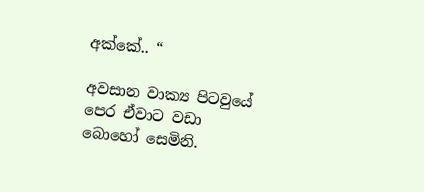අක්කේ.. “

අවසාන වාක්‍ය පිටවුයේ පෙර ඒවාට වඩා බොහෝ සෙමිනි.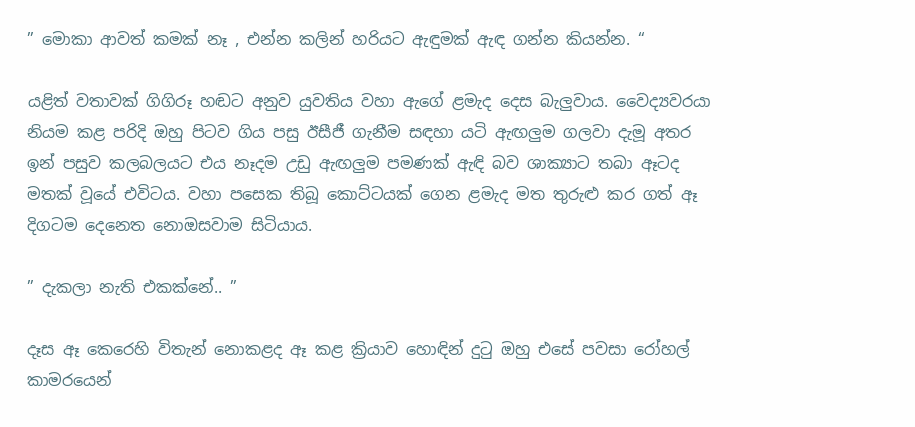” මොකා ආවත් කමක් නෑ , එන්න කලින් හරියට ඇඳුමක් ඇඳ ගන්න කියන්න. “

යළිත් වතාවක් ගිගිරූ හඬට අනුව යුවතිය වහා ඇගේ ළමැද දෙස බැලුවාය. වෛද්‍යවරයා නියම කළ පරිදි ඔහු පිටව ගිය පසු ඊසීජී ගැනීම සඳහා යටි ඇඟලුම ගලවා දැමූ අතර ඉන් පසුව කලබලයට එය නෑදම උඩු ඇඟලුම පමණක් ඇඳි බව ශාක්‍යාට තබා ඈටද මතක් වූයේ එවිටය. වහා පසෙක තිබූ කොට්ටයක් ගෙන ළමැද මත තුරුළු කර ගත් ඈ දිගටම දෙනෙත නොඔසවාම සිටියාය.

” දැකලා නැති එකක්නේ.. ”

දෑස ඈ කෙරෙහි විතැන් නොකළද ඈ කළ ක්‍රියාව හොඳින් දුටු ඔහු එසේ පවසා රෝහල් කාමරයෙන්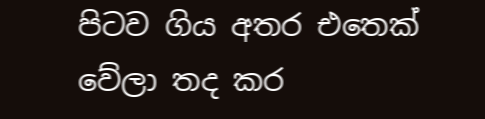පිටව ගිය අතර එතෙක් වේලා තද කර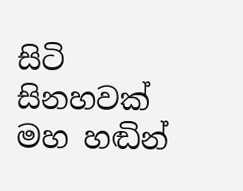සිටි සිනහවක් මහ හඬින්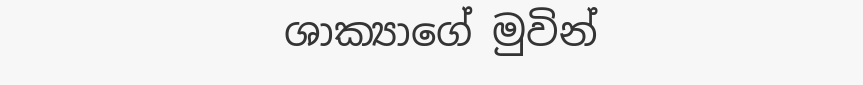ශාක්‍යාගේ මුවින්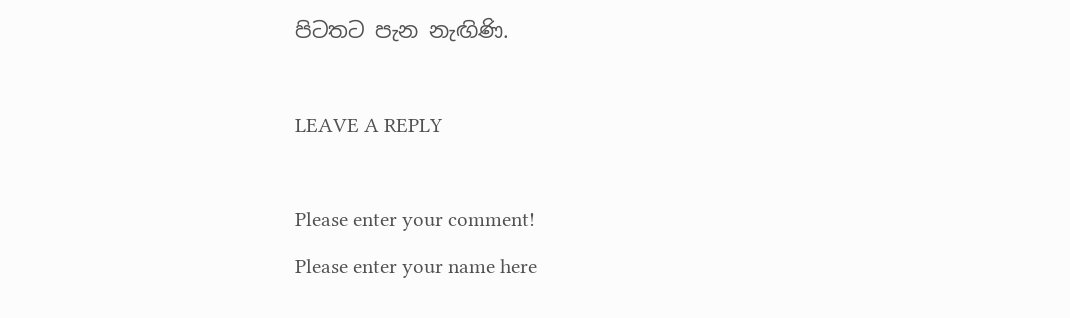පිටතට පැන නැඟිණි.

LEAVE A REPLY

Please enter your comment!
Please enter your name here